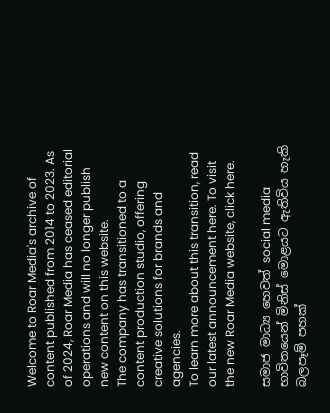Welcome to Roar Media's archive of content published from 2014 to 2023. As of 2024, Roar Media has ceased editorial operations and will no longer publish new content on this website.
The company has transitioned to a content production studio, offering creative solutions for brands and agencies.
To learn more about this transition, read our latest announcement here. To visit the new Roar Media website, click here.

සමාජ මාධ්‍ය හෙවත් social media භාවිතයෙන් මිනිස් මොළයට ඇතිවිය හැකි බලපෑම් පහක්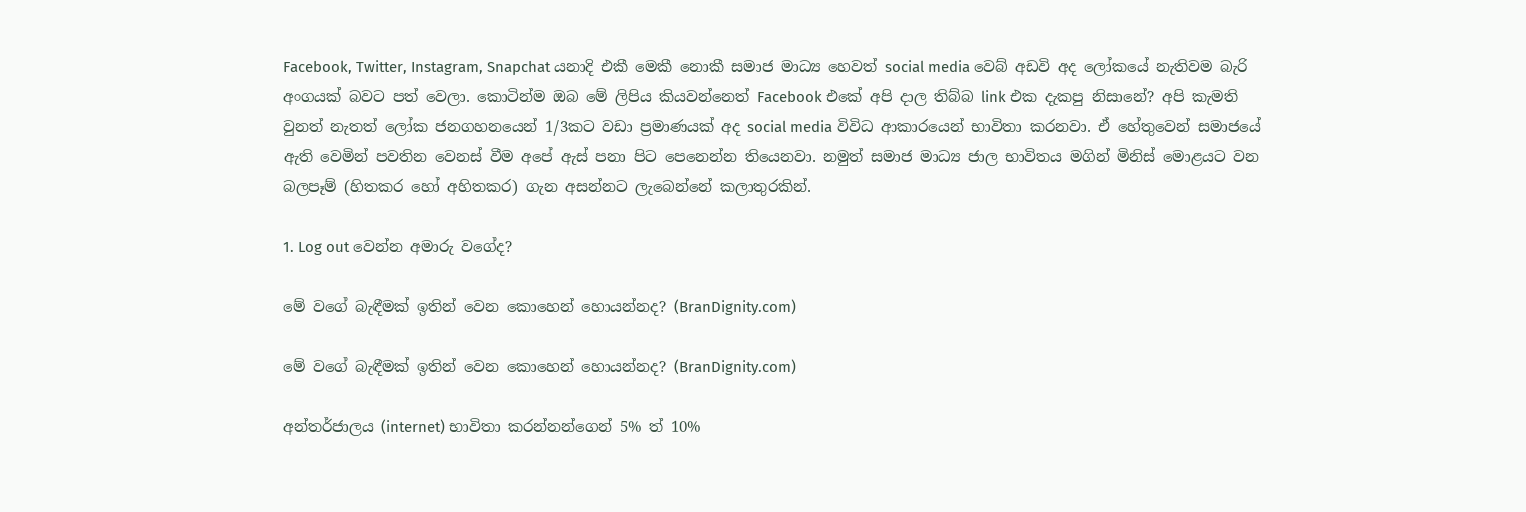Facebook, Twitter, Instagram, Snapchat යනාදි එකී මෙකී නොකී සමාජ මාධ්‍ය හෙවත් social media වෙබ් අඩවි අද ලෝකයේ නැතිවම බැරි අංගයක් බවට පත් වෙලා. කොටින්ම ඔබ මේ ලිපිය කියවන්නෙත් Facebook එකේ අපි දාල තිබ්බ link එක දැකපු නිසානේ? අපි කැමති වුනත් නැතත් ලෝක ජනගහනයෙන් 1/3කට වඩා ප්‍රමාණයක් අද social media විවිධ ආකාරයෙන් භාවිතා කරනවා. ඒ හේතුවෙන් සමාජයේ ඇති වෙමින් පවතින වෙනස් වීම අපේ ඇස් පනා පිට පෙනෙන්න තියෙනවා. නමුත් සමාජ මාධ්‍ය ජාල භාවිතය මගින් මිනිස් මොළයට වන බලපෑම් (හිතකර හෝ අහිතකර) ගැන අසන්නට ලැබෙන්නේ කලාතුරකින්.

1. Log out වෙන්න අමාරු වගේද?

මේ වගේ බැඳීමක් ඉතින් වෙන කොහෙන් හොයන්නද? (BranDignity.com)

මේ වගේ බැඳීමක් ඉතින් වෙන කොහෙන් හොයන්නද? (BranDignity.com)

අන්තර්ජාලය (internet) භාවිතා කරන්නන්ගෙන් 5% ත් 10%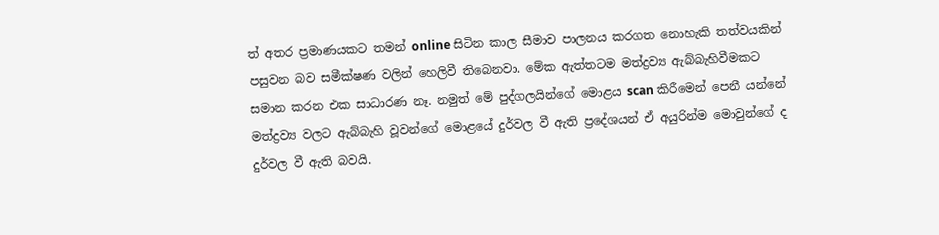ත් අතර ප්‍රමාණයකට තමන් online සිටින කාල සීමාව පාලනය කරගත නොහැකි තත්වයකින් පසුවන බව සමීක්ෂණ වලින් හෙලිවී තිබෙනවා. මේක ඇත්තටම මත්ද්‍රව්‍ය ඇබ්බැහිවීමකට සමාන කරන එක සාධාරණ නෑ. නමුත් මේ පුද්ගලයින්ගේ මොළය scan කිරීමෙන් පෙනී යන්නේ මත්ද්‍රව්‍ය වලට ඇබ්බැහි වූවන්ගේ මොළයේ දුර්වල වී ඇති ප්‍රදේශයන් ඒ අයුරින්ම මොවුන්ගේ ද දුර්වල වී ඇති බවයි.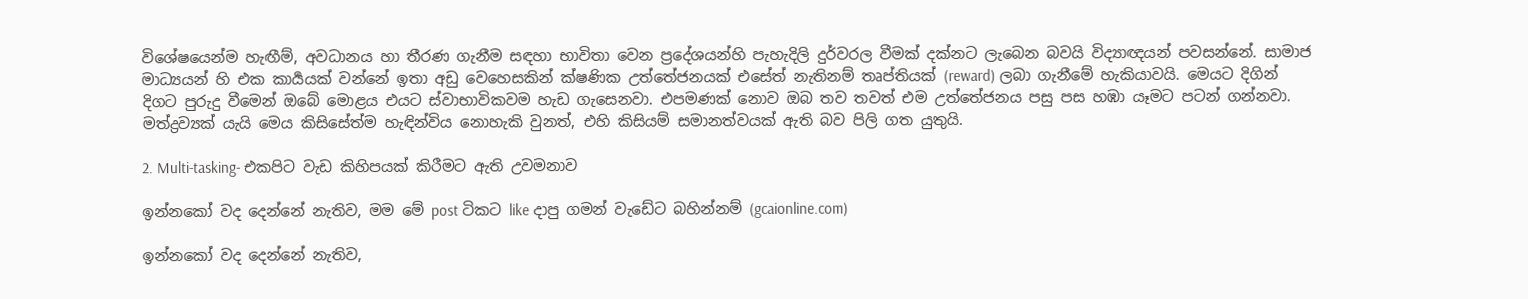විශේෂයෙන්ම හැඟීම්, අවධානය හා තීරණ ගැනීම සඳහා භාවිතා වෙන ප්‍රදේශයන්හි පැහැදිලි දුර්වරල වීමක් දක්නට ලැබෙන බවයි විද්‍යාඥයන් පවසන්නේ. සාමාජ මාධ්‍යයන් හි එක කාර්‍යයක් වන්නේ ඉතා අඩු වෙහෙසකින් ක්ෂණික උත්තේජනයක් එසේත් නැතිනම් තෘප්තියක් (reward) ලබා ගැනීමේ හැකියාවයි. මෙයට දිගින් දිගට පුරුදු වීමෙන් ඔබේ මොළය එයට ස්වාභාවිකවම හැඩ ගැසෙනවා. එපමණක් නොව ඔබ තව තවත් එම උත්තේජනය පසු පස හඹා යෑමට පටන් ගන්නවා. මත්ද්‍රව්‍යක් යැයි මෙය කිසිසේත්ම හැඳින්විය නොහැකි වුනත්, එහි කිසියම් සමානත්වයක් ඇති බව පිලි ගත යුතුයි.

2. Multi-tasking- එකපිට වැඩ කිහිපයක් කිරීමට ඇති උවමනාව

ඉන්නකෝ වද දෙන්නේ නැතිව, මම මේ post ටිකට like දාපු ගමන් වැඩේට බහින්නම් (gcaionline.com)

ඉන්නකෝ වද දෙන්නේ නැතිව,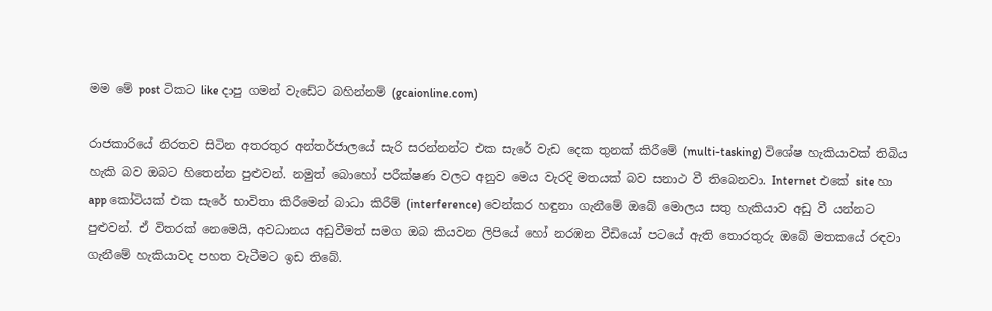මම මේ post ටිකට like දාපු ගමන් වැඩේට බහින්නම් (gcaionline.com)

රාජකාරියේ නිරතව සිටින අතරතුර අන්තර්ජාලයේ සැරි සරන්නන්ට එක සැරේ වැඩ දෙක තුනක් කිරීමේ (multi-tasking) විශේෂ හැකියාවක් තිබිය හැකි බව ඔබට හිතෙන්න පුළුවන්. නමුත් බොහෝ පරීක්ෂණ වලට අනුව මෙය වැරදි මතයක් බව සනාථ වී තිබෙනවා. Internet එකේ site හා app කෝටියක් එක සැරේ භාවිතා කිරීමෙන් බාධා කිරීම් (interference) වෙන්කර හඳුනා ගැනීමේ ඔබේ මොලය සතු හැකියාව අඩු වී යන්නට පුළුවන්. ඒ විතරක් නෙමෙයි, අවධානය අඩුවීමත් සමග ඔබ කියවන ලිපියේ හෝ නරඹන වීඩියෝ පටයේ ඇති තොරතුරු ඔබේ මතකයේ රඳවා ගැනීමේ හැකියාවද පහත වැටීමට ඉඩ තිබේ.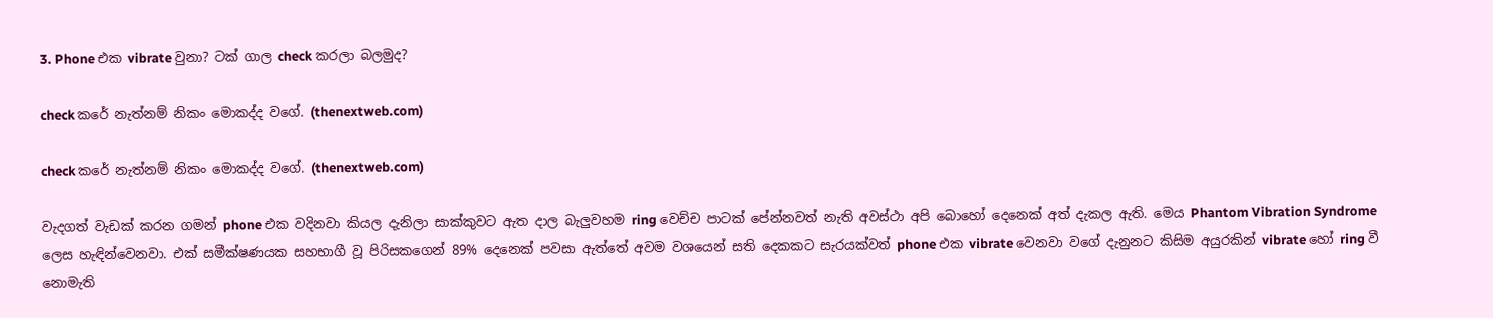3. Phone එක vibrate වුනා? ටක් ගාල check කරලා බලමුද?

check කරේ නැත්නම් නිකං මොකද්ද වගේ. (thenextweb.com)

check කරේ නැත්නම් නිකං මොකද්ද වගේ. (thenextweb.com)

වැදගත් වැඩක් කරන ගමන් phone එක වදිනවා කියල දැනිලා සාක්කුවට ඇත දාල බැලුවහම ring වෙච්ච පාටක් පේන්නවත් නැති අවස්ථා අපි බොහෝ දෙනෙක් අත් දැකල ඇති. මෙය Phantom Vibration Syndrome ලෙස හැඳින්වෙනවා. එක් සමීක්ෂණයක සහභාගී වූ පිරිසකගෙන් 89% දෙනෙක් පවසා ඇත්තේ අවම වශයෙන් සති දෙකකට සැරයක්වත් phone එක vibrate වෙනවා වගේ දැනුනට කිසිම අයුරකින් vibrate හෝ ring වී නොමැති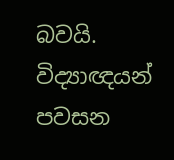බවයි. විද්‍යාඥයන් පවසන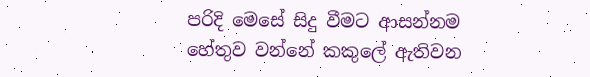පරිදි මෙසේ සිදු වීමට ආසන්නම හේතුව වන්නේ කකුලේ ඇතිවන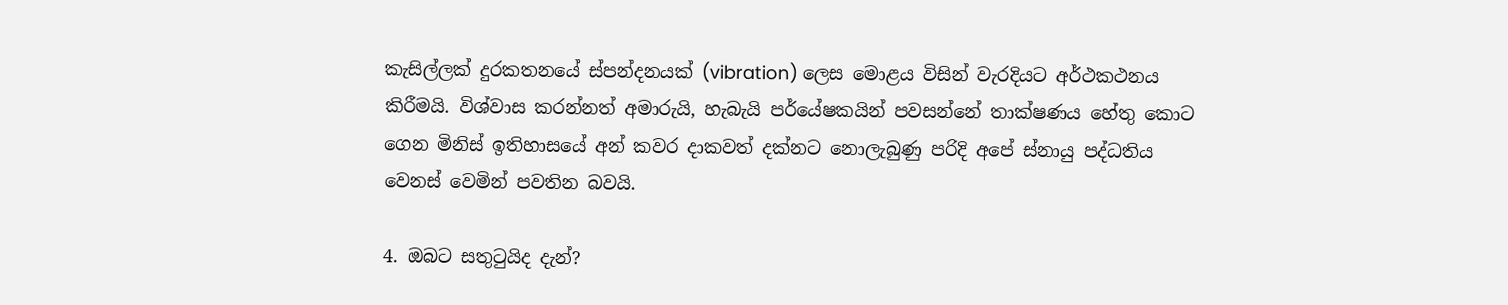කැසිල්ලක් දුරකතනයේ ස්පන්දනයක් (vibration) ලෙස මොළය විසින් වැරදියට අර්ථකථනය කිරීමයි. විශ්වාස කරන්නත් අමාරුයි, හැබැයි පර්යේෂකයින් පවසන්නේ තාක්ෂණය හේතු කොට ගෙන මිනිස් ඉතිහාසයේ අන් කවර දාකවත් දක්නට නොලැබුණු පරිදි අපේ ස්නායු පද්ධතිය වෙනස් වෙමින් පවතින බවයි.

4. ඔබට සතුටුයිද දැන්?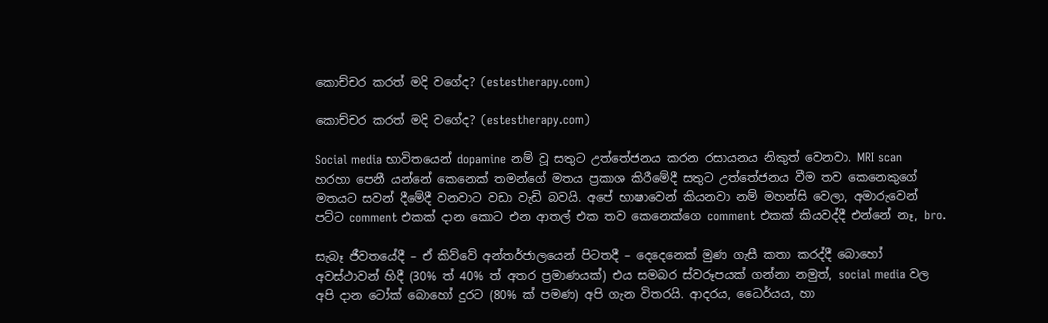කොච්චර කරත් මදි වගේද? (estestherapy.com)

කොච්චර කරත් මදි වගේද? (estestherapy.com)

Social media භාවිතයෙන් dopamine නම් වූ සතුට උත්තේජනය කරන රසායනය නිකුත් වෙනවා. MRI scan හරහා පෙනී යන්නේ කෙනෙක් තමන්ගේ මතය ප්‍රකාශ කිරීමේදී සතුට උත්තේජනය වීම තව කෙනෙකුගේ මතයට සවන් දීමේදී වනවාට වඩා වැඩි බවයි. අපේ භාෂාවෙන් කියනවා නම් මහන්සි වෙලා, අමාරුවෙන් පට්ට comment එකක් දාන කොට එන ආතල් එක තව කෙනෙක්ගෙ comment එකක් කියවද්දී එන්නේ නෑ, bro.

සැබෑ ජීවතයේදී – ඒ කිව්වේ අන්තර්ජාලයෙන් පිටතදී – දෙදෙනෙක් මුණ ගැසී කතා කරද්දී බොහෝ අවස්ථාවන් හිදී (30% ත් 40% ත් අතර ප්‍රමාණයක්) එය සමබර ස්වරූපයක් ගන්නා නමුත්, social media වල අපි දාන ටෝක් බොහෝ දුරට (80% ක් පමණ) අපි ගැන විතරයි. ආදරය, ධෛර්යය, හා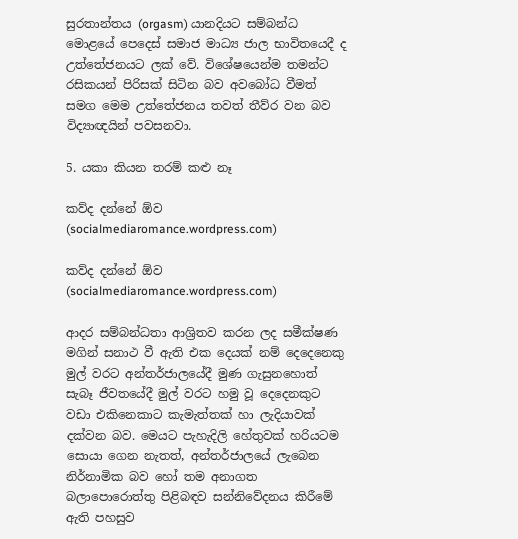සුරතාන්තය (orgasm) යානදියට සම්බන්ධ මොළයේ පෙදෙස් සමාජ මාධ්‍ය ජාල භාවිතයෙදී ද උත්තේජනයට ලක් වේ. විශේෂයෙන්ම තමන්ට රසිකයන් පිරිසක් සිටින බව අවබෝධ වීමත් සමග මෙම උත්තේජනය තවත් තීව්ර වන බව විද්‍යාඥයින් පවසනවා.

5. යකා කියන තරම් කළු නෑ

කව්ද දන්නේ ඕව (socialmediaromance.wordpress.com)

කව්ද දන්නේ ඕව (socialmediaromance.wordpress.com)

ආදර සම්බන්ධතා ආශ්‍රිතව කරන ලද සමීක්ෂණ මගින් සනාථ වී ඇති එක දෙයක් නම් දෙදෙනෙකු මුල් වරට අන්තර්ජාලයේදී මුණ ගැසුනහොත් සැබෑ ජීවතයේදී මුල් වරට හමු වූ දෙදෙනකුට වඩා එකිනෙකාට කැමැත්තක් හා ලැදියාවක් දක්වන බව. මෙයට පැහැදිලි හේතුවක් හරියටම සොයා ගෙන නැතත්, අන්තර්ජාලයේ ලැබෙන නිර්නාමික බව හෝ තම අනාගත බලාපොරොත්තු පිළිබඳව සන්නිවේදනය කිරීමේ ඇති පහසුව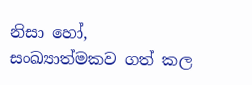නිසා හෝ, සංඛ්‍යාත්මකව ගත් කල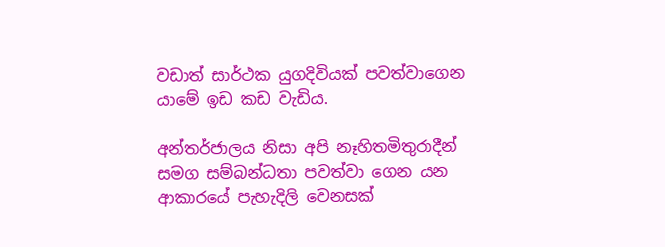වඩාත් සාර්ථක යුගදිවියක් පවත්වාගෙන යාමේ ඉඩ කඩ වැඩිය.

අන්තර්ජාලය නිසා අපි නෑහිතමිතුරාදීන් සමග සම්බන්ධතා පවත්වා ගෙන යන ආකාරයේ පැහැදිලි වෙනසක්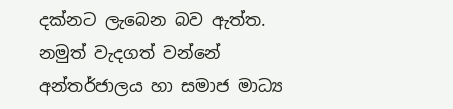දක්නට ලැබෙන බව ඇත්ත. නමුත් වැදගත් වන්නේ අන්තර්ජාලය හා සමාජ මාධ්‍ය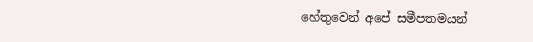හේතුවෙන් අපේ සමීපතමයන්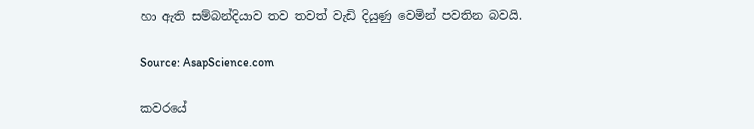හා ඇති සම්බන්දියාව තව තවත් වැඩි දියුණු වෙමින් පවතින බවයි.

Source: AsapScience.com

කවරයේ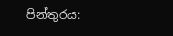පින්තුරය: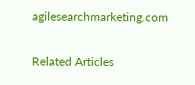agilesearchmarketing.com

Related Articles